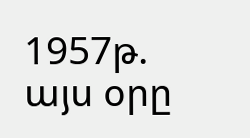1957թ. այս օրը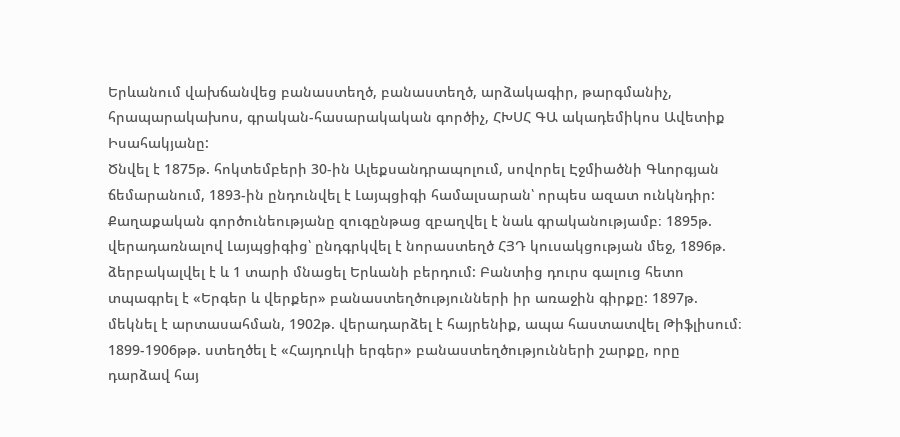Երևանում վախճանվեց բանաստեղծ, բանաստեղծ, արձակագիր, թարգմանիչ, հրապարակախոս, գրական-հասարակական գործիչ, ՀԽՍՀ ԳԱ ակադեմիկոս Ավետիք Իսահակյանը:
Ծնվել է 1875թ. հոկտեմբերի 30-ին Ալեքսանդրապոլում, սովորել Էջմիածնի Գևորգյան ճեմարանում, 1893-ին ընդունվել է Լայպցիգի համալսարան՝ որպես ազատ ունկնդիր: Քաղաքական գործունեությանը զուգընթաց զբաղվել է նաև գրականությամբ։ 1895թ. վերադառնալով Լայպցիգից՝ ընդգրկվել է նորաստեղծ ՀՅԴ կուսակցության մեջ, 1896թ. ձերբակալվել է և 1 տարի մնացել Երևանի բերդում: Բանտից դուրս գալուց հետո տպագրել է «Երգեր և վերքեր» բանաստեղծությունների իր առաջին գիրքը: 1897թ. մեկնել է արտասահման, 1902թ. վերադարձել է հայրենիք, ապա հաստատվել Թիֆլիսում։ 1899-1906թթ. ստեղծել է «Հայդուկի երգեր» բանաստեղծությունների շարքը, որը դարձավ հայ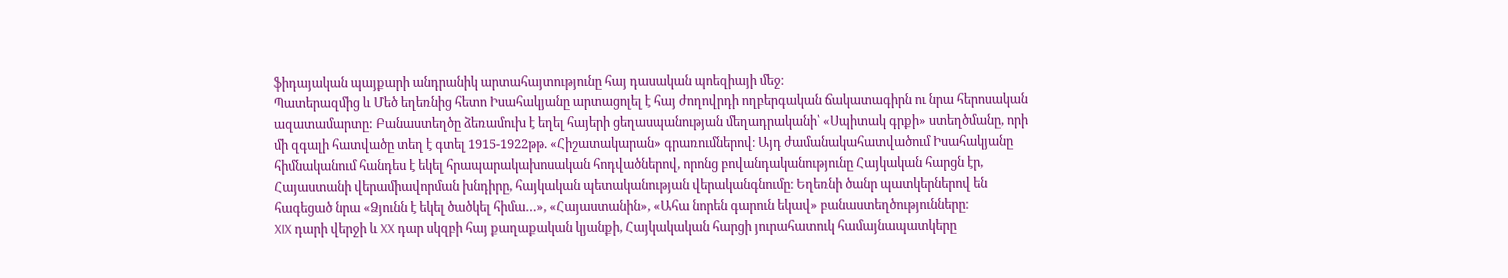ֆիդայական պայքարի անդրանիկ արտահայտությունը հայ դասական պոեզիայի մեջ։
Պատերազմից և Մեծ եղեռնից հետո Իսահակյանը արտացոլել է հայ ժողովրդի ողբերգական ճակատագիրն ու նրա հերոսական ազատամարտը: Բանաստեղծը ձեռամուխ է եղել հայերի ցեղասպանության մեղադրականի՝ «Սպիտակ գրքի» ստեղծմանը, որի մի զգալի հատվածը տեղ է գտել 1915-1922թթ. «Հիշատակարան» գրառումներով։ Այդ ժամանակահատվածում Իսահակյանը հիմնականում հանդես է եկել հրապարակախոսական հոդվածներով, որոնց բովանդականությունը Հայկական հարցն էր, Հայաստանի վերամիավորման խնդիրը, հայկական պետականության վերականգնումը։ Եղեռնի ծանր պատկերներով են հագեցած նրա «Ձյունն է եկել ծածկել հիմա…», «Հայաստանին», «Ահա նորեն գարուն եկավ» բանաստեղծությունները։
XIX դարի վերջի և XX դար սկզբի հայ քաղաքական կյանքի, Հայկակական հարցի յուրահատուկ համայնապատկերը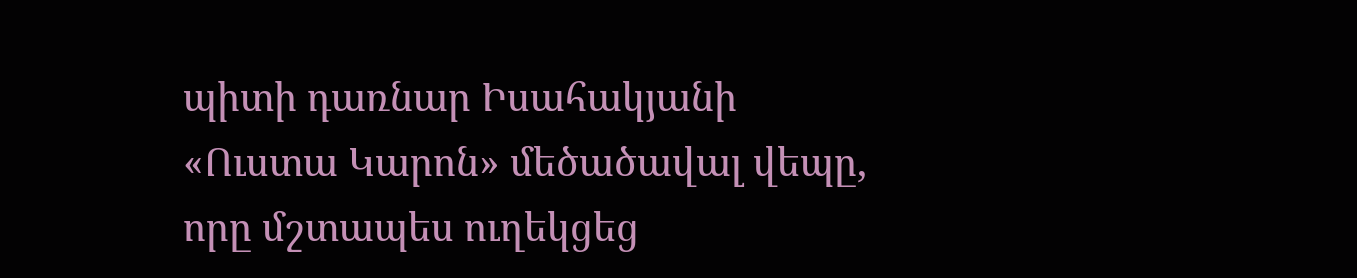պիտի դառնար Իսահակյանի «Ուստա Կարոն» մեծածավալ վեպը, որը մշտապես ուղեկցեց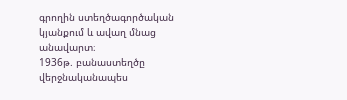գրողին ստեղծագործական կյանքում և ավաղ մնաց անավարտ։
1936թ. բանաստեղծը վերջնականապես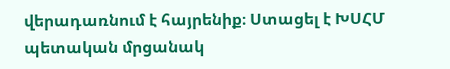վերադառնում է հայրենիք։ Ստացել է ԽՍՀՄ պետական մրցանակ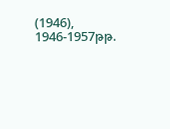(1946), 1946-1957թթ.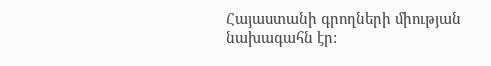Հայաստանի գրողների միության նախագահն էր: